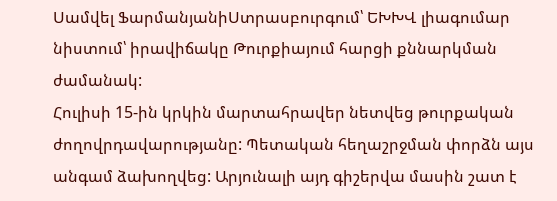Սամվել ՖարմանյանիՍտրասբուրգում՝ ԵԽԽՎ լիագումար նիստում՝ իրավիճակը Թուրքիայում հարցի քննարկման ժամանակ:
Հուլիսի 15-ին կրկին մարտահրավեր նետվեց թուրքական ժողովրդավարությանը: Պետական հեղաշրջման փորձն այս անգամ ձախողվեց: Արյունալի այդ գիշերվա մասին շատ է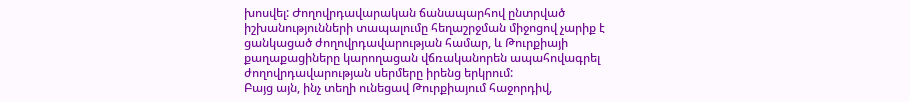խոսվել: Ժողովրդավարական ճանապարհով ընտրված իշխանությունների տապալումը հեղաշրջման միջոցով չարիք է ցանկացած ժողովրդավարության համար, և Թուրքիայի քաղաքացիները կարողացան վճռականորեն ապահովագրել ժողովրդավարության սերմերը իրենց երկրում:
Բայց այն, ինչ տեղի ունեցավ Թուրքիայում հաջորդիվ,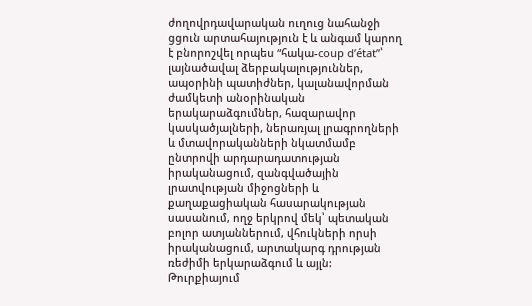ժողովրդավարական ուղուց նահանջի ցցուն արտահայություն է և անգամ կարող է բնորոշվել որպես “հակա-coup d’état”՝ լայնածավալ ձերբակալություններ, ապօրինի պատիժներ, կալանավորման ժամկետի անօրինական երակարաձգումներ, հազարավոր կասկածյալների, ներառյալ լրագրողների և մտավորականների նկատմամբ ընտրովի արդարադատության իրականացում, զանգվածային լրատվության միջոցների և քաղաքացիական հասարակության սասանում, ողջ երկրով մեկ՝ պետական բոլոր ատյաններում, վհուկների որսի իրականացում, արտակարգ դրության ռեժիմի երկարաձգում և այլն: Թուրքիայում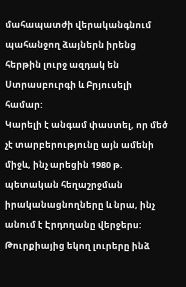մահապատժի վերականգնում պահանջող ձայներն իրենց հերթին լուրջ ազդակ են Ստրասբուրգի և Բրյուսելի համար:
Կարելի է անգամ փաստել, որ մեծ չէ տարբերությունը այն ամենի միջև, ինչ արեցին 1980 թ. պետական հեղաշրջման իրականացնողները և նրա, ինչ անում է Էրդողանը վերջերս: Թուրքիայից եկող լուրերը ինձ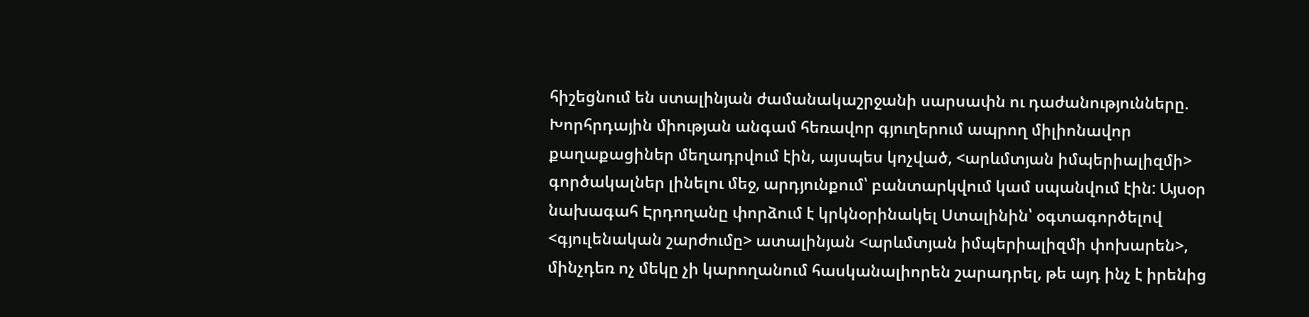հիշեցնում են ստալինյան ժամանակաշրջանի սարսափն ու դաժանությունները. Խորհրդային միության անգամ հեռավոր գյուղերում ապրող միլիոնավոր քաղաքացիներ մեղադրվում էին, այսպես կոչված, <արևմտյան իմպերիալիզմի> գործակալներ լինելու մեջ, արդյունքում՝ բանտարկվում կամ սպանվում էին: Այսօր նախագահ Էրդողանը փորձում է կրկնօրինակել Ստալինին՝ օգտագործելով <գյուլենական շարժումը> ատալինյան <արևմտյան իմպերիալիզմի փոխարեն>, մինչդեռ ոչ մեկը չի կարողանում հասկանալիորեն շարադրել, թե այդ ինչ է իրենից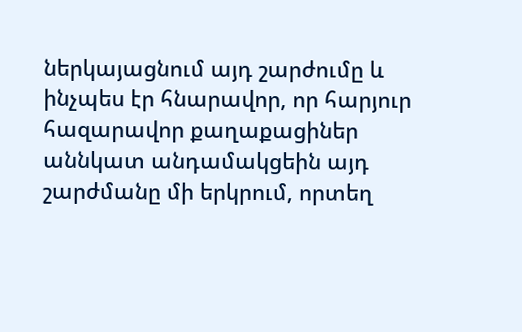ներկայացնում այդ շարժումը և ինչպես էր հնարավոր, որ հարյուր հազարավոր քաղաքացիներ աննկատ անդամակցեին այդ շարժմանը մի երկրում, որտեղ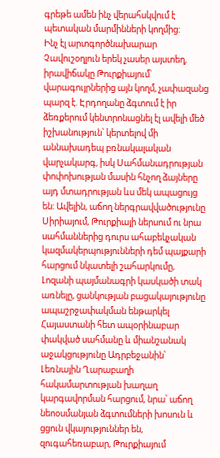գրեթե ամեն ինչ վերահսկվում է պետական մարմինների կողմից:
Ինչ էլ արտգործնախարար Չավուշօղլուն երեկ չասեր այստեղ, իրավիճակը Թուրքիայում՝ վարագույրներից այն կողմ, չափազանց պարզ է. Էրդողանը ձգտում է իր ձեռքերում կենտրոնացնել էլ ավելի մեծ իշխանություն՝ կերտելով մի աննախադեպ բռնակալական վարչակարգ, իսկ Սահմանադրության փոփոխության մասին հնչող ձայները այդ մտադրության ևս մեկ ապացույց են: Ավելին, աճող ներգրավվածությունը Սիրիայում, Թուրքիայի ներսում ու նրա սահմաններից դուրս ահաբեկչական կազմակերպությունների դեմ պայքարի հարցում նկատելի շահարկումը, Լոզանի պայմանագրի կասկածի տակ առնելը, ցանկության բացակայությունը ապաշրջափակման ենթարկել Հայաստանի հետ ապօրինաբար փակված սահմանը և միանշանակ աջակցությունը Ադրբեջանին՝ Լեռնային Ղարաբաղի հակամարտության խաղաղ կարգավորման հարցում, նրա՝ աճող նեոօսմանյան ձգտումների խոսուն և ցցուն վկայություններ են, զուգահեռաբար, Թուրքիայում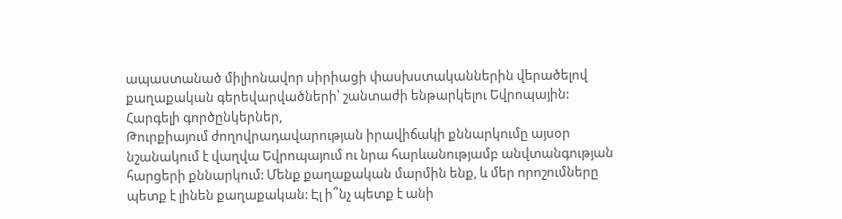ապաստանած միլիոնավոր սիրիացի փասխստականներին վերածելով քաղաքական գերեվարվածների՝ շանտաժի ենթարկելու Եվրոպային:
Հարգելի գործընկերներ,
Թուրքիայում ժողովրադավարության իրավիճակի քննարկումը այսօր նշանակում է վաղվա Եվրոպայում ու նրա հարևանությամբ անվտանգության հարցերի քննարկում: Մենք քաղաքական մարմին ենք, և մեր որոշումները պետք է լինեն քաղաքական: Էլ ի՞նչ պետք է անի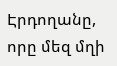Էրդողանը, որը մեզ մղի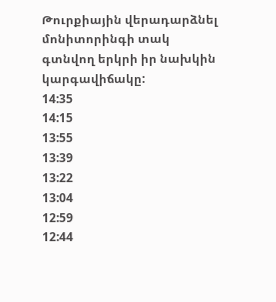Թուրքիային վերադարձնել մոնիտորինգի տակ գտնվող երկրի իր նախկին կարգավիճակը:
14:35
14:15
13:55
13:39
13:22
13:04
12:59
12:44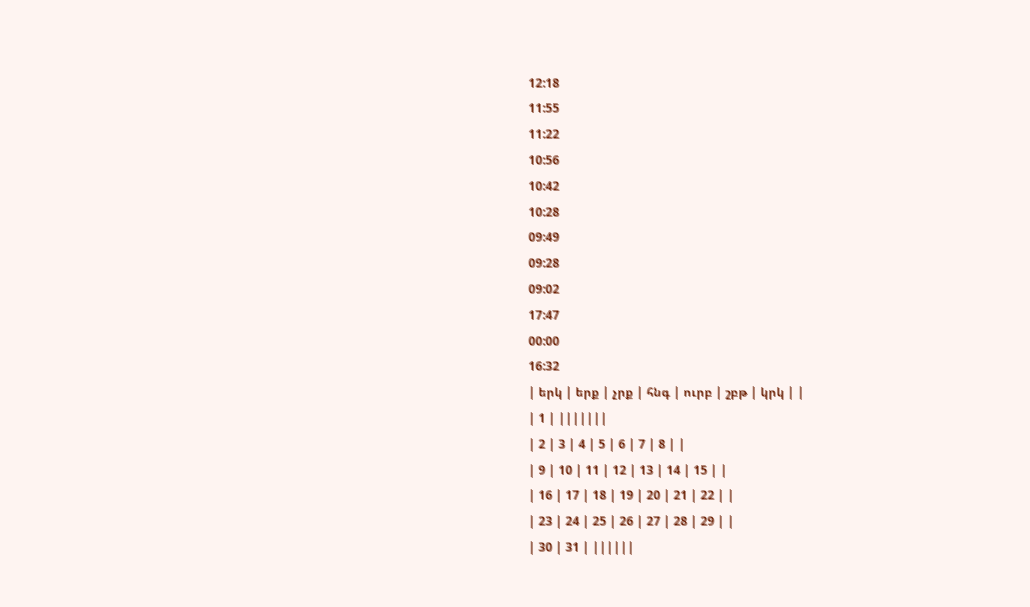12:18
11:55
11:22
10:56
10:42
10:28
09:49
09:28
09:02
17:47
00:00
16:32
| երկ | երք | չրք | հնգ | ուրբ | շբթ | կրկ | |
| 1 | |||||||
| 2 | 3 | 4 | 5 | 6 | 7 | 8 | |
| 9 | 10 | 11 | 12 | 13 | 14 | 15 | |
| 16 | 17 | 18 | 19 | 20 | 21 | 22 | |
| 23 | 24 | 25 | 26 | 27 | 28 | 29 | |
| 30 | 31 | ||||||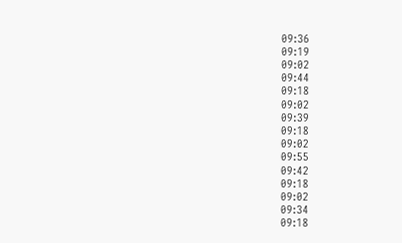09:36
09:19
09:02
09:44
09:18
09:02
09:39
09:18
09:02
09:55
09:42
09:18
09:02
09:34
09:18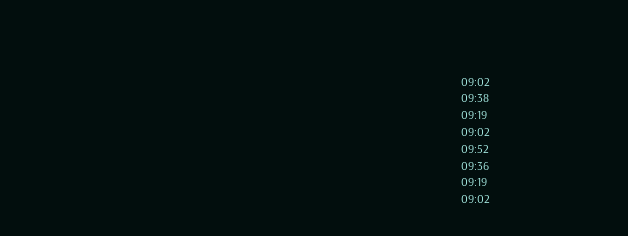09:02
09:38
09:19
09:02
09:52
09:36
09:19
09:02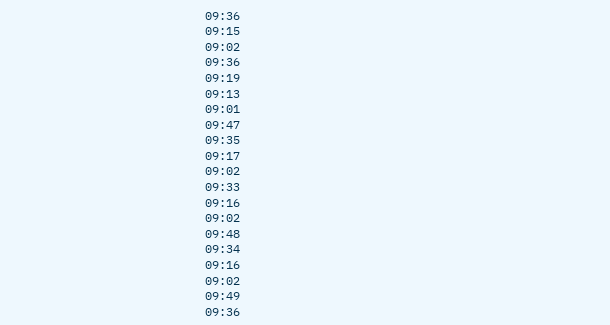09:36
09:15
09:02
09:36
09:19
09:13
09:01
09:47
09:35
09:17
09:02
09:33
09:16
09:02
09:48
09:34
09:16
09:02
09:49
09:36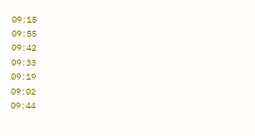09:15
09:55
09:42
09:33
09:19
09:02
09:44